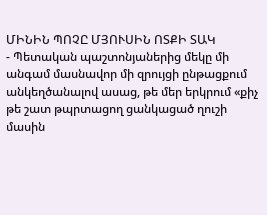ՄԻՆԻՆ ՊՈՉԸ ՄՅՈՒՍԻՆ ՈՏՔԻ ՏԱԿ
- Պետական պաշտոնյաներից մեկը մի անգամ մասնավոր մի զրույցի ընթացքում անկեղծանալով ասաց, թե մեր երկրում «քիչ թե շատ թպրտացող ցանկացած ղուշի մասին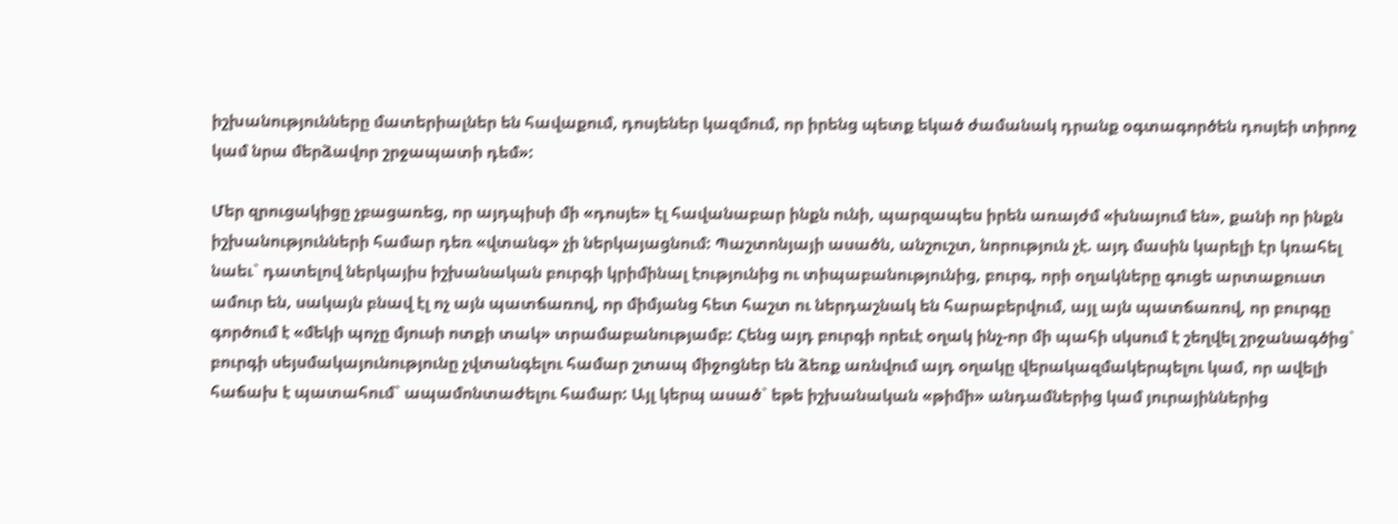իշխանությունները մատերիալներ են հավաքում, դոսյեներ կազմում, որ իրենց պետք եկած ժամանակ դրանք օգտագործեն դոսյեի տիրոջ կամ նրա մերձավոր շրջապատի դեմ»:

Մեր զրուցակիցը չբացառեց, որ այդպիսի մի «դոսյե» էլ հավանաբար ինքն ունի, պարզապես իրեն առայժմ «խնայում են», քանի որ ինքն իշխանությունների համար դեռ «վտանգ» չի ներկայացնում: Պաշտոնյայի ասածն, անշուշտ, նորություն չէ. այդ մասին կարելի էր կռահել նաեւ` դատելով ներկայիս իշխանական բուրգի կրիմինալ էությունից ու տիպաբանությունից, բուրգ, որի օղակները գուցե արտաքուստ ամուր են, սակայն բնավ էլ ոչ այն պատճառով, որ միմյանց հետ հաշտ ու ներդաշնակ են հարաբերվում, այլ այն պատճառով, որ բուրգը գործում է «մեկի պոչը մյուսի ոտքի տակ» տրամաբանությամբ: Հենց այդ բուրգի որեւէ օղակ ինչ-որ մի պահի սկսում է շեղվել շրջանագծից` բուրգի սեյսմակայունությունը չվտանգելու համար շտապ միջոցներ են ձեռք առնվում այդ օղակը վերակազմակերպելու կամ, որ ավելի հաճախ է պատահում` ապամոնտաժելու համար: Այլ կերպ ասած` եթե իշխանական «թիմի» անդամներից կամ յուրայիններից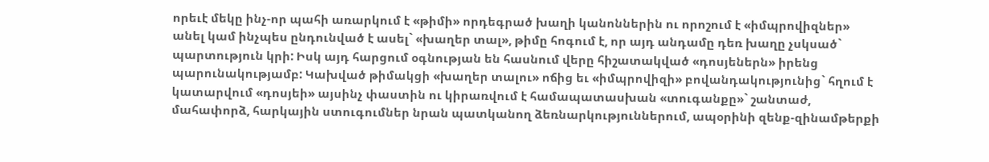որեւէ մեկը ինչ-որ պահի առարկում է «թիմի» որդեգրած խաղի կանոններին ու որոշում է «իմպրովիզներ» անել կամ ինչպես ընդունված է ասել` «խաղեր տալ», թիմը հոգում է, որ այդ անդամը դեռ խաղը չսկսած` պարտություն կրի: Իսկ այդ հարցում օգնության են հասնում վերը հիշատակված «դոսյեներն» իրենց պարունակությամբ: Կախված թիմակցի «խաղեր տալու» ոճից եւ «իմպրովիզի» բովանդակությունից` հղում է կատարվում «դոսյեի» այսինչ փաստին ու կիրառվում է համապատասխան «տուգանքը»` շանտաժ, մահափորձ, հարկային ստուգումներ նրան պատկանող ձեռնարկություններում, ապօրինի զենք-զինամթերքի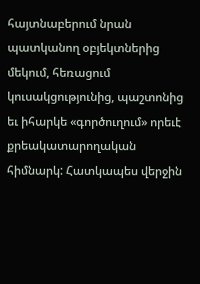հայտնաբերում նրան պատկանող օբյեկտներից մեկում, հեռացում կուսակցությունից, պաշտոնից եւ իհարկե «գործուղում» որեւէ քրեակատարողական հիմնարկ: Հատկապես վերջին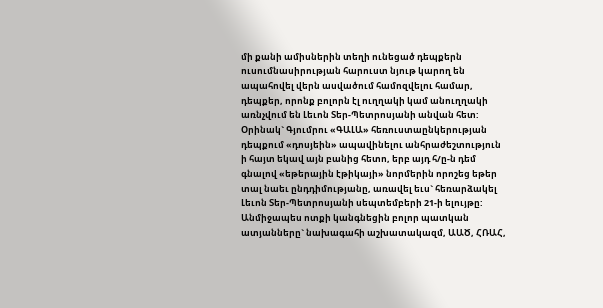մի քանի ամիսներին տեղի ունեցած դեպքերն ուսումնասիրության հարուստ նյութ կարող են ապահովել վերն ասվածում համոզվելու համար, դեպքեր, որոնք բոլորն էլ ուղղակի կամ անուղղակի առնչվում են Լեւոն Տեր-Պետրոսյանի անվան հետ: Օրինակ` Գյումրու «ԳԱԼԱ» հեռուստաընկերության դեպքում «դոսյեին» ապավինելու անհրաժեշտություն ի հայտ եկավ այն բանից հետո, երբ այդ հ/ը-ն դեմ գնալով «եթերային էթիկայի» նորմերին որոշեց եթեր տալ նաեւ ընդդիմությանը, առավել եւս` հեռարձակել Լեւոն Տեր-Պետրոսյանի սեպտեմբերի 21-ի ելույթը: Անմիջապես ոտքի կանգնեցին բոլոր պատկան ատյանները` նախագահի աշխատակազմ, ԱԱԾ, ՀՌԱՀ,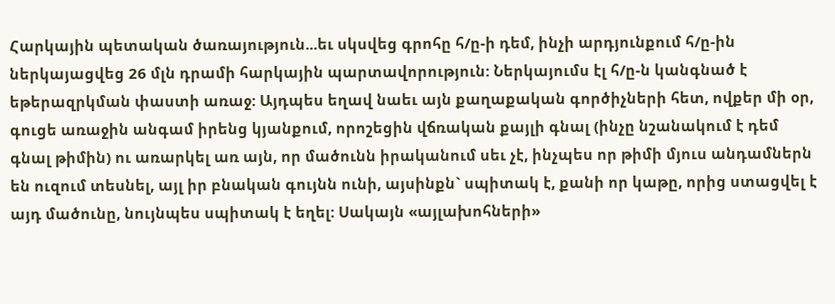Հարկային պետական ծառայություն...եւ սկսվեց գրոհը հ/ը-ի դեմ, ինչի արդյունքում հ/ը-ին ներկայացվեց 26 մլն դրամի հարկային պարտավորություն: Ներկայումս էլ հ/ը-ն կանգնած է եթերազրկման փաստի առաջ: Այդպես եղավ նաեւ այն քաղաքական գործիչների հետ, ովքեր մի օր, գուցե առաջին անգամ իրենց կյանքում, որոշեցին վճռական քայլի գնալ (ինչը նշանակում է դեմ գնալ թիմին) ու առարկել առ այն, որ մածունն իրականում սեւ չէ, ինչպես որ թիմի մյուս անդամներն են ուզում տեսնել, այլ իր բնական գույնն ունի, այսինքն` սպիտակ է, քանի որ կաթը, որից ստացվել է այդ մածունը, նույնպես սպիտակ է եղել: Սակայն «այլախոհների»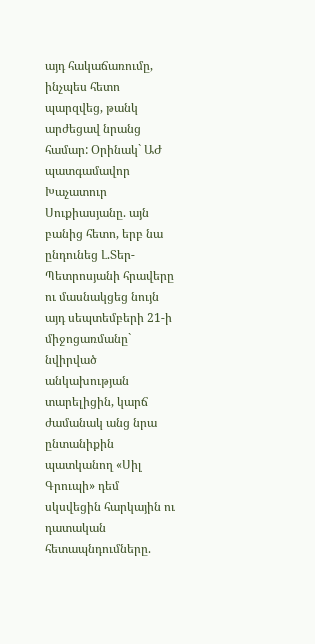այդ հակաճառումը, ինչպես հետո պարզվեց, թանկ արժեցավ նրանց համար: Օրինակ` ԱԺ պատգամավոր Խաչատուր Սուքիասյանը. այն բանից հետո, երբ նա ընդունեց Լ.Տեր-Պետրոսյանի հրավերը ու մասնակցեց նույն այդ սեպտեմբերի 21-ի միջոցառմանը` նվիրված անկախության տարելիցին, կարճ ժամանակ անց նրա ընտանիքին պատկանող «Սիլ Գրուպի» դեմ սկսվեցին հարկային ու դատական հետապնդումները.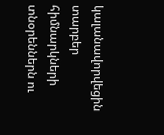կալանավորվեցին տարբեր հիմնարկների տնօրեններն ու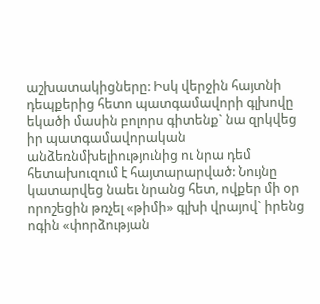աշխատակիցները: Իսկ վերջին հայտնի դեպքերից հետո պատգամավորի գլխովը եկածի մասին բոլորս գիտենք` նա զրկվեց իր պատգամավորական անձեռնմխելիությունից ու նրա դեմ հետախուզում է հայտարարված: Նույնը կատարվեց նաեւ նրանց հետ, ովքեր մի օր որոշեցին թռչել «թիմի» գլխի վրայով` իրենց ոգին «փորձության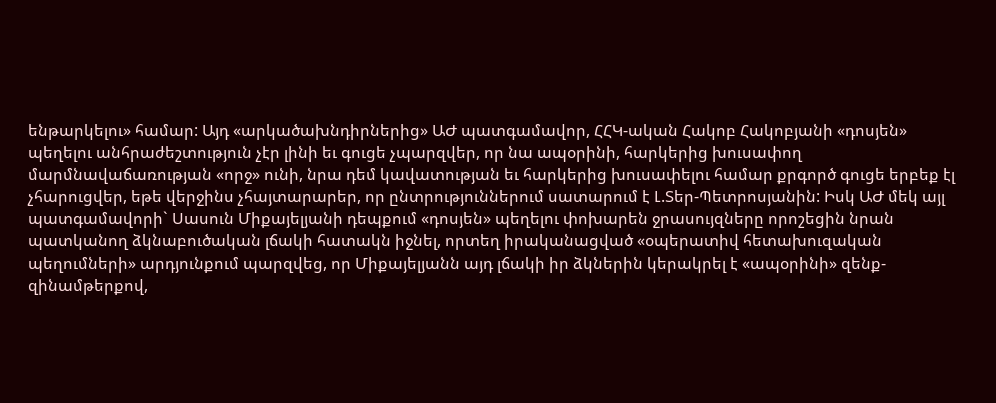ենթարկելու» համար: Այդ «արկածախնդիրներից» ԱԺ պատգամավոր, ՀՀԿ-ական Հակոբ Հակոբյանի «դոսյեն» պեղելու անհրաժեշտություն չէր լինի եւ գուցե չպարզվեր, որ նա ապօրինի, հարկերից խուսափող մարմնավաճառության «որջ» ունի, նրա դեմ կավատության եւ հարկերից խուսափելու համար քրգործ գուցե երբեք էլ չհարուցվեր, եթե վերջինս չհայտարարեր, որ ընտրություններում սատարում է Լ.Տեր-Պետրոսյանին: Իսկ ԱԺ մեկ այլ պատգամավորի` Սասուն Միքայելյանի դեպքում «դոսյեն» պեղելու փոխարեն ջրասույզները որոշեցին նրան պատկանող ձկնաբուծական լճակի հատակն իջնել, որտեղ իրականացված «օպերատիվ հետախուզական պեղումների» արդյունքում պարզվեց, որ Միքայելյանն այդ լճակի իր ձկներին կերակրել է «ապօրինի» զենք-զինամթերքով,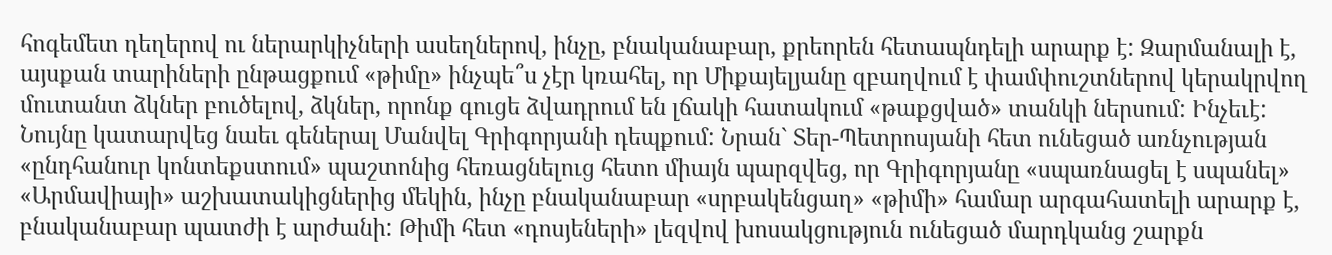հոգեմետ դեղերով ու ներարկիչների ասեղներով, ինչը, բնականաբար, քրեորեն հետապնդելի արարք է: Զարմանալի է, այսքան տարիների ընթացքում «թիմը» ինչպե՞ս չէր կռահել, որ Միքայելյանը զբաղվում է փամփուշտներով կերակրվող մուտանտ ձկներ բուծելով, ձկներ, որոնք գուցե ձվադրում են լճակի հատակում «թաքցված» տանկի ներսում: Ինչեւէ: Նույնը կատարվեց նաեւ գեներալ Մանվել Գրիգորյանի դեպքում: Նրան` Տեր-Պետրոսյանի հետ ունեցած առնչության «ընդհանուր կոնտեքստում» պաշտոնից հեռացնելուց հետո միայն պարզվեց, որ Գրիգորյանը «սպառնացել է սպանել» «Արմավիայի» աշխատակիցներից մեկին, ինչը բնականաբար «սրբակենցաղ» «թիմի» համար արգահատելի արարք է, բնականաբար պատժի է արժանի: Թիմի հետ «դոսյեների» լեզվով խոսակցություն ունեցած մարդկանց շարքն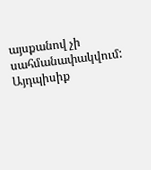այսքանով չի սահմանափակվում: Այդպիսիք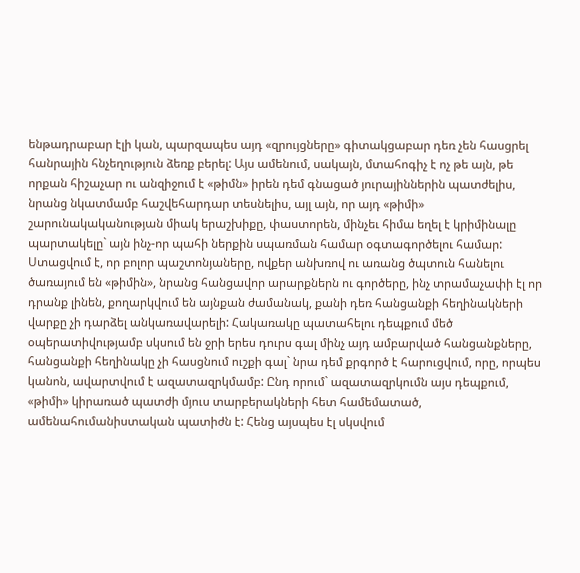ենթադրաբար էլի կան, պարզապես այդ «զրույցները» գիտակցաբար դեռ չեն հասցրել հանրային հնչեղություն ձեռք բերել: Այս ամենում, սակայն, մտահոգիչ է ոչ թե այն, թե որքան հիշաչար ու անզիջում է «թիմն» իրեն դեմ գնացած յուրայիններին պատժելիս, նրանց նկատմամբ հաշվեհարդար տեսնելիս, այլ այն, որ այդ «թիմի» շարունակականության միակ երաշխիքը, փաստորեն, մինչեւ հիմա եղել է կրիմինալը պարտակելը` այն ինչ-որ պահի ներքին սպառման համար օգտագործելու համար: Ստացվում է, որ բոլոր պաշտոնյաները, ովքեր անխռով ու առանց ծպտուն հանելու ծառայում են «թիմին», նրանց հանցավոր արարքներն ու գործերը, ինչ տրամաչափի էլ որ դրանք լինեն, քողարկվում են այնքան ժամանակ, քանի դեռ հանցանքի հեղինակների վարքը չի դարձել անկառավարելի: Հակառակը պատահելու դեպքում մեծ օպերատիվությամբ սկսում են ջրի երես դուրս գալ մինչ այդ ամբարված հանցանքները, հանցանքի հեղինակը չի հասցնում ուշքի գալ` նրա դեմ քրգործ է հարուցվում, որը, որպես կանոն, ավարտվում է ազատազրկմամբ: Ընդ որում` ազատազրկումն այս դեպքում, «թիմի» կիրառած պատժի մյուս տարբերակների հետ համեմատած, ամենահումանիստական պատիժն է: Հենց այսպես էլ սկսվում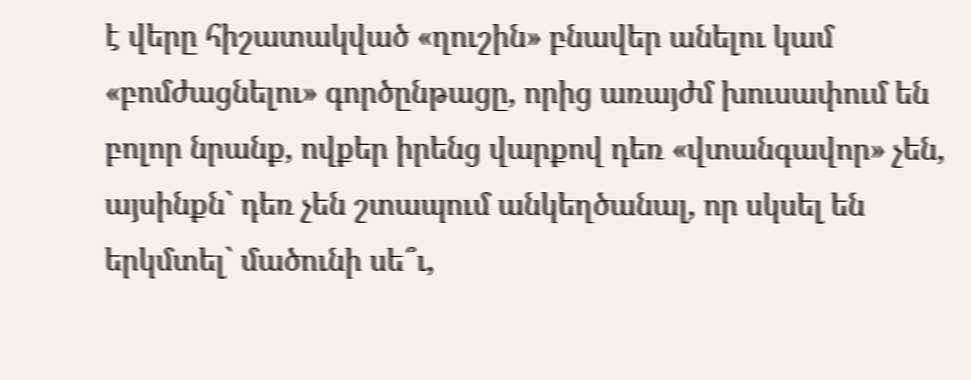է վերը հիշատակված «ղուշին» բնավեր անելու կամ «բոմժացնելու» գործընթացը, որից առայժմ խուսափում են բոլոր նրանք, ովքեր իրենց վարքով դեռ «վտանգավոր» չեն, այսինքն` դեռ չեն շտապում անկեղծանալ, որ սկսել են երկմտել` մածունի սե՞ւ,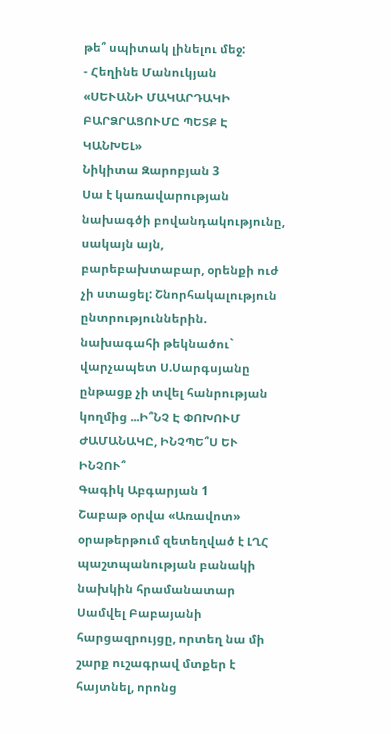թե՞ սպիտակ լինելու մեջ:
- Հեղինե Մանուկյան
«ՍԵՒԱՆԻ ՄԱԿԱՐԴԱԿԻ ԲԱՐՁՐԱՑՈՒՄԸ ՊԵՏՔ Է ԿԱՆԽԵԼ»
Նիկիտա Զարոբյան 3
Սա է կառավարության նախագծի բովանդակությունը, սակայն այն, բարեբախտաբար, օրենքի ուժ չի ստացել: Շնորհակալություն ընտրություններին. նախագահի թեկնածու` վարչապետ Ս.Սարգսյանը ընթացք չի տվել հանրության կողմից ...Ի՞ՆՉ Է ՓՈԽՈՒՄ ԺԱՄԱՆԱԿԸ, ԻՆՉՊԵ՞Ս ԵՒ ԻՆՉՈՒ՞
Գագիկ Աբգարյան 1
Շաբաթ օրվա «Առավոտ» օրաթերթում զետեղված է ԼՂՀ պաշտպանության բանակի նախկին հրամանատար Սամվել Բաբայանի հարցազրույցը, որտեղ նա մի շարք ուշագրավ մտքեր է հայտնել, որոնց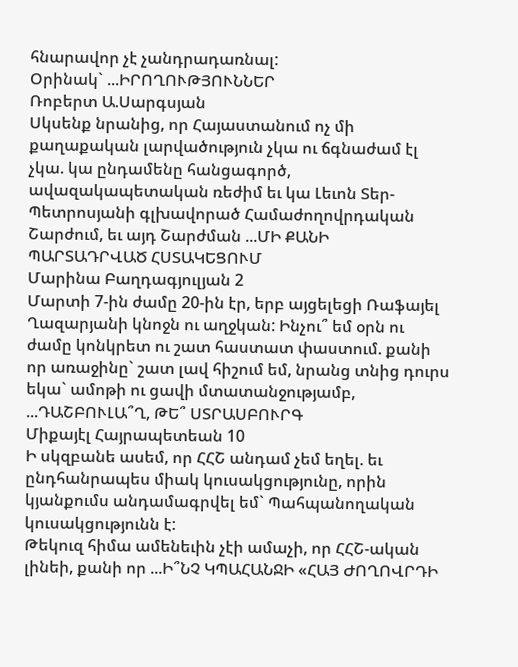հնարավոր չէ չանդրադառնալ:
Օրինակ` ...ԻՐՈՂՈՒԹՅՈՒՆՆԵՐ
Ռոբերտ Ա.Սարգսյան
Սկսենք նրանից, որ Հայաստանում ոչ մի քաղաքական լարվածություն չկա ու ճգնաժամ էլ չկա. կա ընդամենը հանցագործ, ավազակապետական ռեժիմ եւ կա Լեւոն Տեր-Պետրոսյանի գլխավորած Համաժողովրդական Շարժում, եւ այդ Շարժման ...ՄԻ ՔԱՆԻ ՊԱՐՏԱԴՐՎԱԾ ՀՍՏԱԿԵՑՈՒՄ
Մարինա Բաղդագյուլյան 2
Մարտի 7-ին ժամը 20-ին էր, երբ այցելեցի Ռաֆայել Ղազարյանի կնոջն ու աղջկան: Ինչու՞ եմ օրն ու ժամը կոնկրետ ու շատ հաստատ փաստում. քանի որ առաջինը` շատ լավ հիշում եմ, նրանց տնից դուրս եկա` ամոթի ու ցավի մտատանջությամբ, ...ԴԱՇԲՈՒԼԱ՞Ղ, ԹԵ՞ ՍՏՐԱՍԲՈՒՐԳ
Միքայէլ Հայրապետեան 10
Ի սկզբանե ասեմ, որ ՀՀՇ անդամ չեմ եղել. եւ ընդհանրապես միակ կուսակցությունը, որին կյանքումս անդամագրվել եմ` Պահպանողական կուսակցությունն է:
Թեկուզ հիմա ամենեւին չէի ամաչի, որ ՀՀՇ-ական լինեի, քանի որ ...Ի՞ՆՉ ԿՊԱՀԱՆՋԻ «ՀԱՅ ԺՈՂՈՎՐԴԻ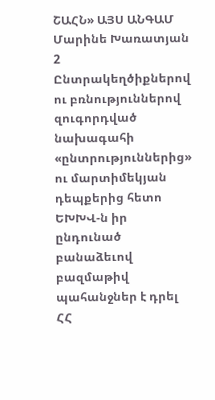ՇԱՀՆ» ԱՅՍ ԱՆԳԱՄ
Մարինե Խառատյան 2
Ընտրակեղծիքներով ու բռնություններով զուգորդված նախագահի «ընտրություններից» ու մարտիմեկյան դեպքերից հետո ԵԽԽՎ-ն իր ընդունած բանաձեւով բազմաթիվ պահանջներ է դրել ՀՀ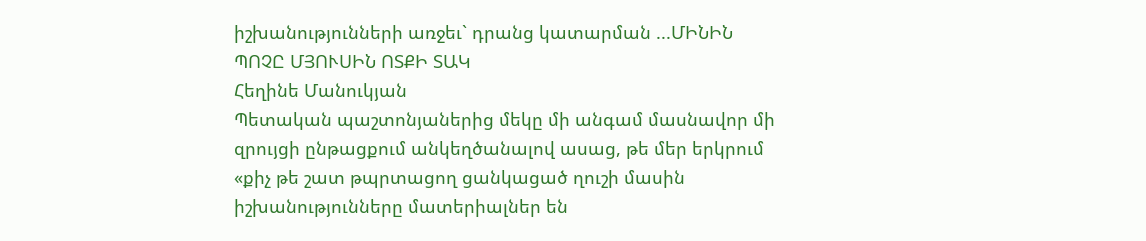իշխանությունների առջեւ` դրանց կատարման ...ՄԻՆԻՆ ՊՈՉԸ ՄՅՈՒՍԻՆ ՈՏՔԻ ՏԱԿ
Հեղինե Մանուկյան
Պետական պաշտոնյաներից մեկը մի անգամ մասնավոր մի զրույցի ընթացքում անկեղծանալով ասաց, թե մեր երկրում «քիչ թե շատ թպրտացող ցանկացած ղուշի մասին իշխանությունները մատերիալներ են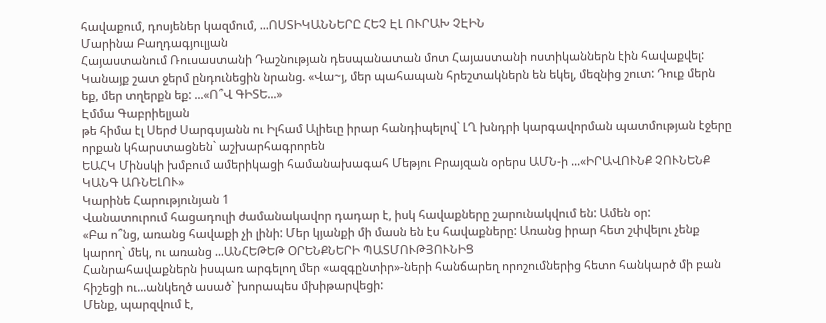հավաքում, դոսյեներ կազմում, ...ՈՍՏԻԿԱՆՆԵՐԸ ՀԵՉ ԷԼ ՈՒՐԱԽ ՉԷԻՆ
Մարինա Բաղդագյուլյան
Հայաստանում Ռուսաստանի Դաշնության դեսպանատան մոտ Հայաստանի ոստիկաններն էին հավաքվել: Կանայք շատ ջերմ ընդունեցին նրանց. «Վա~յ, մեր պահապան հրեշտակներն են եկել, մեզնից շուտ: Դուք մերն եք, մեր տղերքն եք: ...«Ո՞Վ ԳԻՏԵ...»
Էմմա Գաբրիելյան
թե հիմա էլ Սերժ Սարգսյանն ու Իլհամ Ալիեւը իրար հանդիպելով` ԼՂ խնդրի կարգավորման պատմության էջերը որքան կհարստացնեն` աշխարհագրորեն
ԵԱՀԿ Մինսկի խմբում ամերիկացի համանախագահ Մեթյու Բրայզան օրերս ԱՄՆ-ի ...«ԻՐԱՎՈՒՆՔ ՉՈՒՆԵՆՔ ԿԱՆԳ ԱՌՆԵԼՈՒ»
Կարինե Հարությունյան 1
Վանատուրում հացադուլի ժամանակավոր դադար է, իսկ հավաքները շարունակվում են: Ամեն օր:
«Բա ո՞նց, առանց հավաքի չի լինի: Մեր կյանքի մի մասն են էս հավաքները: Առանց իրար հետ շփվելու չենք կարող` մեկ, ու առանց ...ԱՆՀԵԹԵԹ ՕՐԵՆՔՆԵՐԻ ՊԱՏՄՈՒԹՅՈՒՆԻՑ
Հանրահավաքներն իսպառ արգելող մեր «ազգընտիր»-ների հանճարեղ որոշումներից հետո հանկարծ մի բան հիշեցի ու...անկեղծ ասած` խորապես մխիթարվեցի:
Մենք, պարզվում է,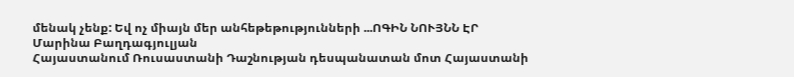մենակ չենք: Եվ ոչ միայն մեր անհեթեթությունների ...ՈԳԻՆ ՆՈՒՅՆՆ ԷՐ
Մարինա Բաղդագյուլյան
Հայաստանում Ռուսաստանի Դաշնության դեսպանատան մոտ Հայաստանի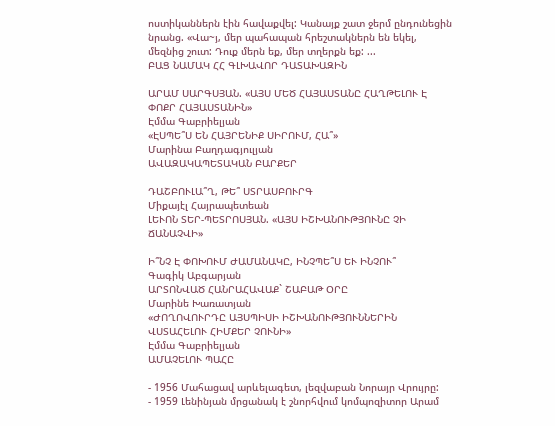ոստիկաններն էին հավաքվել: Կանայք շատ ջերմ ընդունեցին նրանց. «Վա~յ, մեր պահապան հրեշտակներն են եկել, մեզնից շուտ: Դուք մերն եք, մեր տղերքն եք: ...
ԲԱՑ ՆԱՄԱԿ ՀՀ ԳԼԽԱՎՈՐ ԴԱՏԱԽԱԶԻՆ

ԱՐԱՄ ՍԱՐԳՍՅԱՆ. «ԱՅՍ ՄԵԾ ՀԱՅԱՍՏԱՆԸ ՀԱՂԹԵԼՈՒ Է ՓՈՔՐ ՀԱՅԱՍՏԱՆԻՆ»
Էմմա Գաբրիելյան
«ԷՍՊԵ՞Ս ԵՆ ՀԱՅՐԵՆԻՔ ՍԻՐՈՒՄ, ՀԱ՞»
Մարինա Բաղդագյուլյան
ԱՎԱԶԱԿԱՊԵՏԱԿԱՆ ԲԱՐՔԵՐ

ԴԱՇԲՈՒԼԱ՞Ղ, ԹԵ՞ ՍՏՐԱՍԲՈՒՐԳ
Միքայէլ Հայրապետեան
ԼԵՒՈՆ ՏԵՐ-ՊԵՏՐՈՍՅԱՆ. «ԱՅՍ ԻՇԽԱՆՈՒԹՅՈՒՆԸ ՉԻ ՃԱՆԱՉՎԻ»

Ի՞ՆՉ Է ՓՈԽՈՒՄ ԺԱՄԱՆԱԿԸ, ԻՆՉՊԵ՞Ս ԵՒ ԻՆՉՈՒ՞
Գագիկ Աբգարյան
ԱՐՏՈՆՎԱԾ ՀԱՆՐԱՀԱՎԱՔ` ՇԱԲԱԹ ՕՐԸ
Մարինե Խառատյան
«ԺՈՂՈՎՈՒՐԴԸ ԱՅՍՊԻՍԻ ԻՇԽԱՆՈՒԹՅՈՒՆՆԵՐԻՆ ՎՍՏԱՀԵԼՈՒ ՀԻՄՔԵՐ ՉՈՒՆԻ»
Էմմա Գաբրիելյան
ԱՄԱՉԵԼՈՒ ՊԱՀԸ

- 1956 Մահացավ արևելագետ, լեզվաբան Նորայր Վրույրը:
- 1959 Լենինյան մրցանակ է շնորհվում կոմպոզիտոր Արամ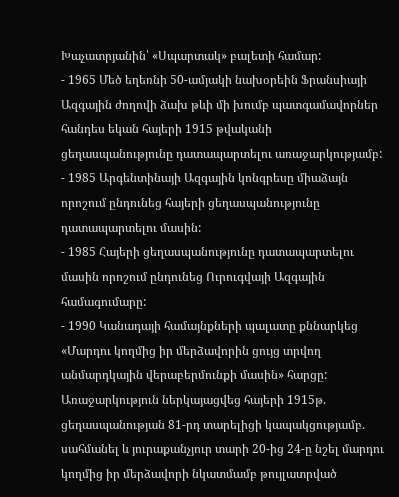Խաչատրյանին՝ «Սպարտակ» բալետի համար:
- 1965 Մեծ եղեռնի 50-ամյակի նախօրեին Ֆրանսիայի Ազգային ժողովի ձախ թևի մի խումբ պատգամավորներ հանդես եկան հայերի 1915 թվականի ցեղասպանությունը դատապարտելու առաջարկությամբ:
- 1985 Արգենտինայի Ազգային կոնգրեսը միաձայն որոշում ընդունեց հայերի ցեղասպանությունը դատապարտելու մասին:
- 1985 Հայերի ցեղասպանությունը դատապարտելու մասին որոշում ընդունեց Ուրուգվայի Ազգային համագումարը:
- 1990 Կանադայի համայնքների պալատը քննարկեց «Մարդու կողմից իր մերձավորին ցույց տրվող անմարդկային վերաբերմունքի մասին» հարցը: Առաջարկություն ներկայացվեց հայերի 1915թ. ցեղասպանության 81-րդ տարելիցի կապակցությամբ. սահմանել և յուրաքանչյուր տարի 20-ից 24-ը նշել մարդու կողմից իր մերձավորի նկատմամբ թույլատրված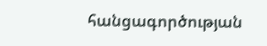հանցագործության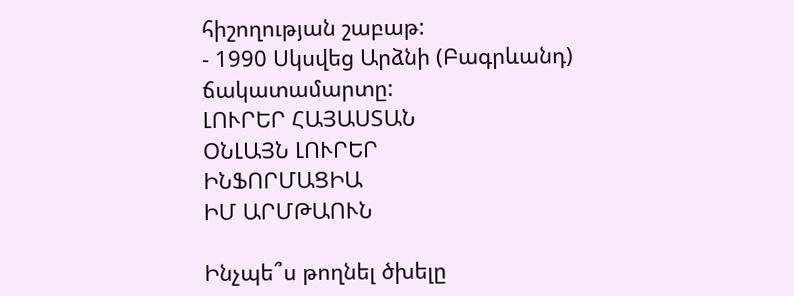հիշողության շաբաթ:
- 1990 Սկսվեց Արձնի (Բագրևանդ) ճակատամարտը:
ԼՈՒՐԵՐ ՀԱՅԱՍՏԱՆ
ՕՆԼԱՅՆ ԼՈՒՐԵՐ
ԻՆՖՈՐՄԱՑԻԱ
ԻՄ ԱՐՄԹԱՈՒՆ

Ինչպե՞ս թողնել ծխելը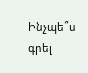Ինչպե՞ս գրել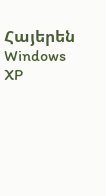Հայերեն Windows XP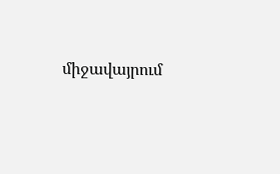միջավայրում